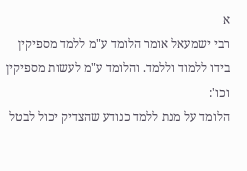א
רבי ישמעאל אומר הלומד ע"מ ללמד מספיקין בידו ללמוד וללמד. והלומד ע"מ לעשות מספיקין וכו':
הלומד על מנת ללמד כנודע שהצדיק יכול לבטל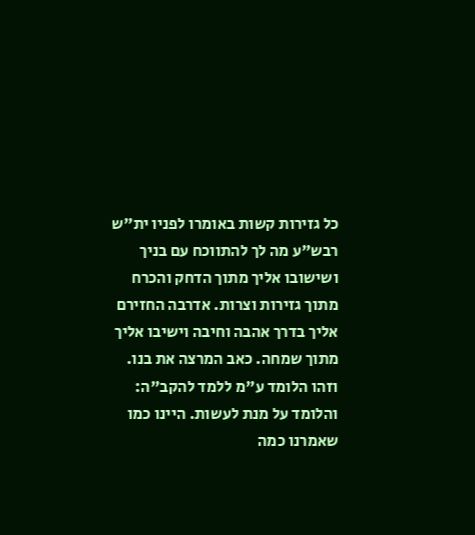כל גזירות קשות באומרו לפניו ית"ש רבש"ע מה לך להתווכח עם בניך ושישובו אליך מתוך הדחק והכרח מתוך גזירות וצרות. אדרבה החזירם אליך בדרך אהבה וחיבה וישיבו אליך מתוך שמחה. כאב המרצה את בנו. וזהו הלומד ע"מ ללמד להקב"ה: והלומד על מנת לעשות. היינו כמו שאמרנו כמה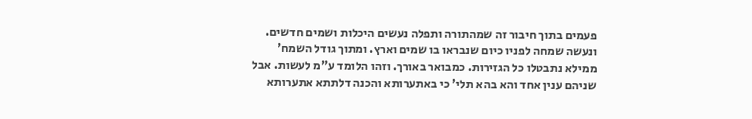פעמים בתוך חיבור זה שמהתורה ותפלה נעשים היכלות ושמים חדשים. ונעשה שמחה לפניו כיום שנבראו בו שמים וארץ. ומתוך גודל השמח' ממילא נתבטלו כל הגזירות. כמבואר באורך. וזהו הלומד ע"מ לעשות. אבל שניהם ענין אחד והא בהא תלי' כי באתערותא והכנה דלתתא אתערותא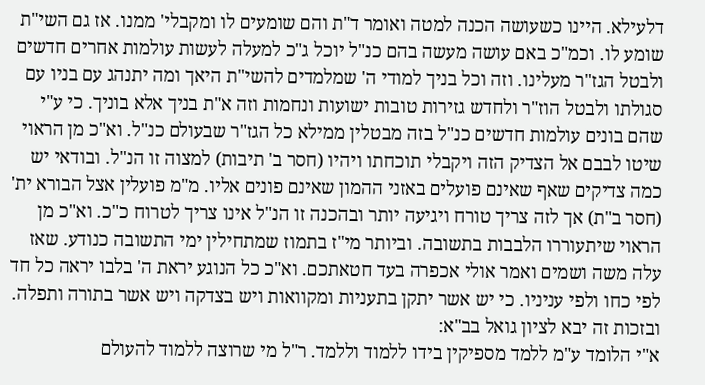דלעילא. היינו כשעושה הכנה למטה ואומר ד"ת והם שומעים לו ומקבלי' ממנו. אז גם השי"ת שומע לו. וכמ"כ באם עושה מעשה בהם כנ"ל יוכל ג"כ למעלה לעשות עולמות אחרים חדשים ולבטל הגז"ר מעלינו. וזה וכל בניך למודי ה' שמלמדים להשי"ת היאך ומה יתנהג עם בניו עם סגולתו ולבטל הוז"ר ולחדש גזירות טובות ישועות ונחמות וזה א"ת בניך אלא בוניך. כי ע"י שהם בונים עולמות חדשים כנ"ל בזה מבטלין ממילא כל הגז"ר שבעולם כנ"ל. וא"כ מן הראוי שיטו לבבם אל הצדיק הזה ויקבלי תוכחתו ויהיו (חסר ב' תיבות) למצוה זו הנ"ל. ובודאי יש כמה צדיקים שאף שאינם פועלים באזני ההמון שאינם פונים אליו. מ"מ פועלין אצל הבורא ית' (חסר ב"ת) אך לזה צריך טורח ויגיעה יותר ובהכנה זו הנ"ל אינו צריך לטרוח כ"כ. וא"כ מן הראוי שיתעוררו הלבבות בתשובה. וביותר מי"ז בתמוז שמתחילין ימי התשובה כנודע. שאז עלה משה ושמים ואמר אולי אכפרה בעד חטאתכם. וא"כ כל הנוגע יראת ה' בלבו יראה כל חד לפי כחו ולפי עניניו. כי יש אשר יתקן בתעניות ומקוואות ויש בצדקה ויש אשר בתורה ותפלה. ובזכות זה יבא לציון גואל בב"א:
א"י הלומד ע"מ ללמד מספיקין בידו ללמוד וללמד. ר"ל מי שרוצה ללמוד להעולם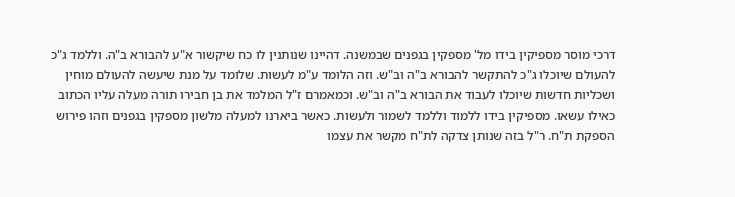דרכי מוסר מספיקין בידו מל' מספקין בגפנים שבמשנה. דהיינו שנותנין לו כח שיקשור א"ע להבורא ב"ה. וללמד ג"כ להעולם שיוכלו ג"כ להתקשר להבורא ב"ה וב"ש. וזה הלומד ע"מ לעשות. שלומד על מנת שיעשה להעולם מוחין ושכליות חדשות שיוכלו לעבוד את הבורא ב"ה וב"ש. וכמאמרם ז"ל המלמד את בן חבירו תורה מעלה עליו הכתוב כאילו עשאו. מספיקין בידו ללמוד וללמד לשמור ולעשות. כאשר ביארנו למעלה מלשון מספקין בגפנים וזהו פירוש הספקת ת"ח. ר"ל בזה שנותן צדקה לת"ח מקשר את עצמו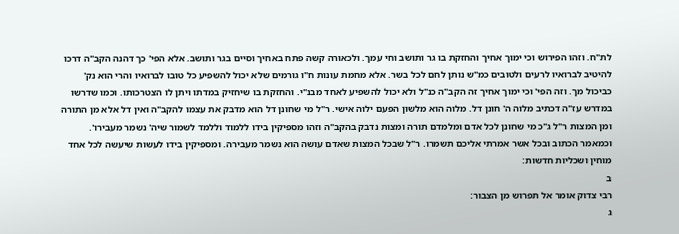לת"ח. וזהו הפירוש וכי ימוך אחיך והחזקת בו גר ותושב וחי עמך. ולכאורה קשה פתח באחיך וסיים בגר ותושב. אלא הפי' כך דהנה הקב"ה דרכו להיטיב לברואיו לרעים ולטובים כמ"ש נותן לחם לכל בשר. אלא מחמת עונות ח"ו גורמים שלא יכול להשפיע כל טובו לברואיו והרי הוא נק' כביכול מך. וזה הפי' וכי ימוך אחיך זה הקב"ה כנ"ל ולא יכול להשפיע לאחד מבנ"י. והחזקת בו שיחזיק במדתו ויתן לו הצטרכותו. וכמו שדרשו במדרש עז"ה דכתיב מלוה ה' חונן דל. מלוה הוא מלשון הפעם ילוה אישי. ר"ל מי שחונן דל הוא מדבק את עצמו להקב"ה ואין דל אלא מן התורה ומן המצות ר"ל ג"כ מי שחונן לכל אדם ומלמדם תורה ומצות נדבק בהקב"ה וזהו מספיקין בידו ללמוד וללמד לשמור שיה' נשמר מעבירו'. וכמאמר הכתוב ובכל אשר אמרתי אליכם תשמרו. ר"ל שבכל המצות שאדם עושה הוא נשמר מעבירה. ומספיקין בידו לעשות שיעשה לכל אחד מוחין ושכליות חדשות:
ב
רבי צדוק אומר אל תפרוש מן הצבור:
ג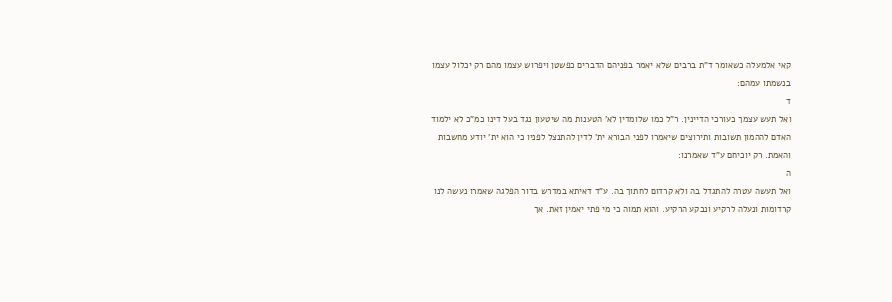קאי אלמעלה כשאומר ד"ת ברבים שלא יאמר בפניהם הדברים כפשטן ויפרוש עצמו מהם רק יכלול עצמו בנשמתו עמהם:
ד
ואל תעש עצמך כעורכי הדיינין. ר"ל כמו שלומדין לא' הטענות מה שיטעון נגד בעל דינו כמ"כ לא ילמוד האדם לההמון תשובות ותירוצים שיאמרו לפני הבורא ית' לדין להתנצל לפניו כי הוא ית' יודע מחשבות והאמת. רק יוכיחם ע"ד שאמרנו:
ה
ואל תעשה עטרה להתגדל בה ולא קרדום לחתוך בה. ע"ד דאיתא במדרש בדור הפלגה שאמרו נעשה לנו קרדומות ונעלה לרקיע ונבקע הרקיע. והוא תמוה כי מי פתי יאמין זאת. אך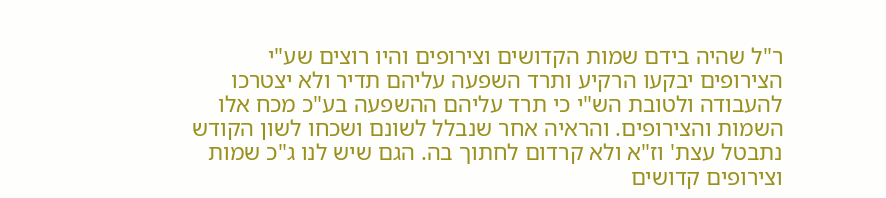ר"ל שהיה בידם שמות הקדושים וצירופים והיו רוצים שע"י הצירופים יבקעו הרקיע ותרד השפעה עליהם תדיר ולא יצטרכו להעבודה ולטובת הש"י כי תרד עליהם ההשפעה בע"כ מכח אלו השמות והצירופים. והראיה אחר שנבלל לשונם ושכחו לשון הקודש נתבטל עצת' וז"א ולא קרדום לחתוך בה. הגם שיש לנו ג"כ שמות וצירופים קדושים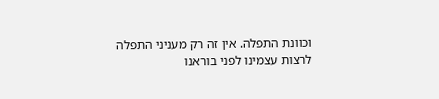וכוונת התפלה. אין זה רק מעניני התפלה לרצות עצמינו לפני בוראנו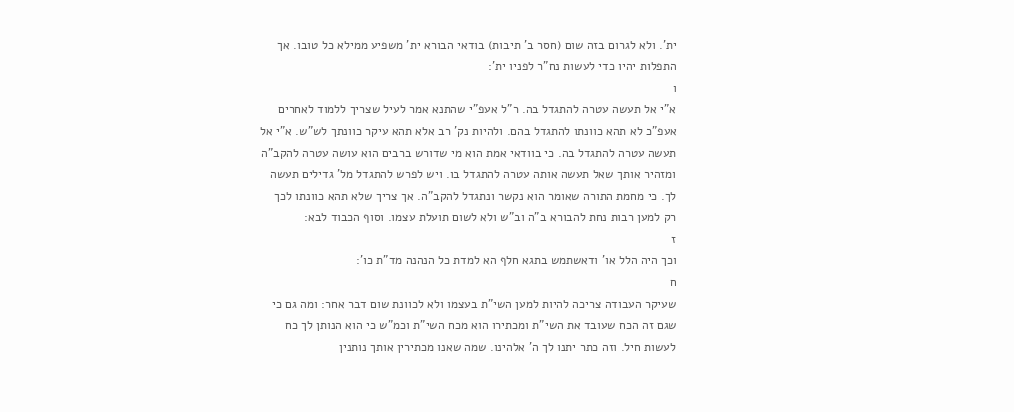ית'. ולא לגרום בזה שום (חסר ב' תיבות) בודאי הבורא ית' משפיע ממילא כל טובו. אך התפלות יהיו כדי לעשות נח"ר לפניו ית':
ו
א"י אל תעשה עטרה להתגדל בה. ר"ל אעפ"י שהתנא אמר לעיל שצריך ללמוד לאחרים אעפ"כ לא תהא כוונתו להתגדל בהם. ולהיות נק' רב אלא תהא עיקר כוונתך לש"ש. א"י אל תעשה עטרה להתגדל בה. כי בוודאי אמת הוא מי שדורש ברבים הוא עושה עטרה להקב"ה ומזהיר אותך שאל תעשה אותה עטרה להתגדל בו. ויש לפרש להתגדל מל' גדילים תעשה לך. כי מחמת התורה שאומר הוא נקשר ונתגדל להקב"ה. אך צריך שלא תהא כוונתו לכך רק למען רבות נחת להבורא ב"ה וב"ש ולא לשום תועלת עצמו. וסוף הכבוד לבא:
ז
וכך היה הלל או' ודאשתמש בתגא חלף הא למדת כל הנהנה מד"ת כו':
ח
שעיקר העבודה צריכה להיות למען השי"ת בעצמו ולא לכוונת שום דבר אחר: ומה גם כי שגם זה הכח שעובד את השי"ת ומכתירו הוא מכח השי"ת וכמ"ש כי הוא הנותן לך כח לעשות חיל. וזה כתר יתנו לך ה' אלהינו. שמה שאנו מכתירין אותך נותנין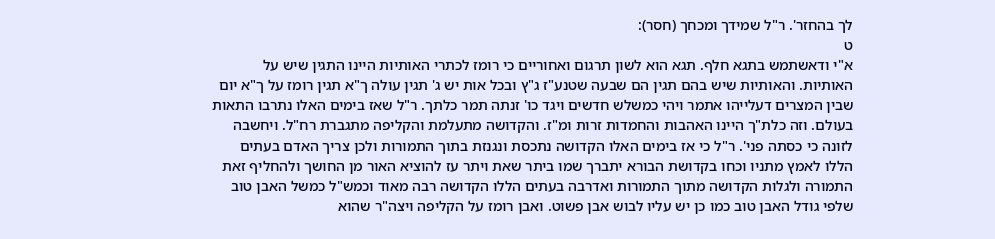לך בהחזר'. ר"ל שמידך ומכחך (חסר):
ט
א"י ודאשתמש בתגא חלף. תגא הוא לשון תרגום ואחוריים כי רומז לכתרי האותיות היינו התגין שיש על האותיות. והאותיות שיש בהם תגין הם שבעה שטנע"ז ג"ץ ובכל אות יש ג' תגין עולה ך"א תגין רומז על ך"א יום שבין המצרים דעלייהו אתמר ויהי כמשלש חדשים ויגד כו' זנתה תמר כלתך. ר"ל שאז בימים האלו נתרבו התאות בעולם. וזה כלת"ך היינו האהבות והחמדות זרות ומ"ז. והקדושה מתעלמת והקליפה מתגברת רח"ל. ויחשבה לזונה כי כסתה פני'. ר"ל כי אז בימים האלו הקדושה נתכסת ונגנזת בתוך התמורות ולכן צריך האדם בעתים הללו לאמץ מתניו וכחו בקדושת הבורא יתברך שמו ביתר שאת ויתר עז להוציא האור מן החושך ולהחליף זאת התמורה ולגלות הקדושה מתוך התמורות ואדרבה בעתים הללו הקדושה רבה מאוד וכמש"ל כמשל האבן טוב שלפי גודל האבן טוב כמו כן יש עליו לבוש אבן פשוט. ואבן רומז על הקליפה ויצה"ר שהוא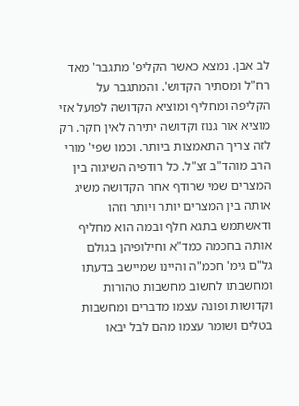לב אבן. נמצא כאשר הקליפ' מתגבר' מאד רח"ל ומסתיר הקדוש'. והמתגבר על הקליפה ומחליף ומוציא הקדושה לפועל אזי מוציא אור גנוז וקדושה יתירה לאין חקר. רק לזה צריך התאמצות ביותר. וכמו שפי' מורי הרב מוהד"ב זצ"ל. כל רודפיה השיגוה בין המצרים שמי שרודף אחר הקדושה משיג אותה בין המצרים יותר ויותר וזהו ודאשתמש בתגא חלף ובמה הוא מחליף אותה בחכמה כמד"א וחילופיהן בגולם גל"ם גימ' חכמ"ה והיינו שמיישב בדעתו ומחשבתו לחשוב מחשבות טהורות וקדושות ופונה עצמו מדברים ומחשבות בטלים ושומר עצמו מהם לבל יבאו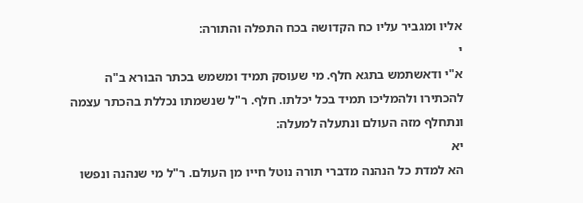אליו ומגביר עליו כח הקדושה בכח התפלה והתורה:
י
א"י ודאשתמש בתגא חלף. מי שעוסק תמיד ומשמש בכתר הבורא ב"ה להכתירו ולהמליכו תמיד בכל יכלתו. חלף. ר"ל שנשמתו נכללת בהכתר עצמה ונתחלף מזה העולם ונתעלה למעלה:
יא
הא למדת כל הנהנה מדברי תורה נוטל חייו מן העולם. ר"ל מי שנהנה ונפשו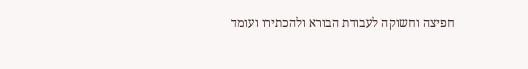חפיצה וחשוקה לעבודת הבורא ולהכתירו ועומד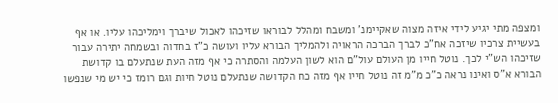ומצפה מתי יגיע לידי איזה מצוה שאקיימנ' ומשבח ומהלל לבוראו שזיכהו לאכול שיברך וימליכהו עליו. או אף בעשיית צרכיו שיזכה אח"כ לברך הברכה הראויה ולהמליך הבורא עליו ועושה כ"ז בחדוה ובשמחה יתירה עבור שזיכהו הש"י לכך. נוטל חייו מן העולם עול"ם הוא לשון העלמה והסתרה כי אף מזה העת שנתעלם בו קדושת הבורא א"ס ואינו נראה כ"כ מ"מ זה נוטל חייו אף מזה כח הקדושה שנתעלם נוטל חיות וגם רומז כי יש מי שנפשו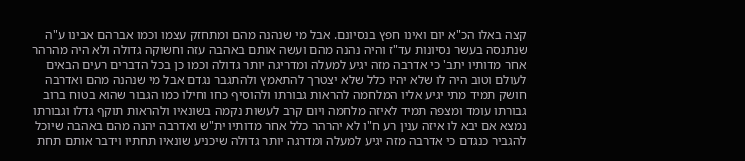קצה באלו הכ"א יום ואינו חפץ בנסיונם. אבל מי שנהנה מהם ומתחזק עצמו וכמו אברהם אבינו ע"ה שנתנסה בעשר נסיונות עד"ז והיה נהנה מהם ועשה אותם באהבה עזה וחשוקה גדולה ולא היה מהרהר אחר מדותיו יתב' כי אדרבה מזה יגיע למעלה ומדריגה יותר גדולה וכמו כן בכל הדברים רעים הבאים לעולם וטוב היה לו שלא יהיו כלל שלא יצטרך להתאמץ ולהתגבר נגדם אבל מי שנהנה מהם ואדרבה חושק תמיד מתי יגיע אליו המלחמה להראות גבורתו ולהוסיף כחו וחילו כמו הגבור שהוא בטוח ברוב גבורתו עומד ומצפה תמיד לאיזה מלחמה ויום קרב לעשות נקמה בשונאיו ולהראות תוקף גדלו וגבורתו נמצא אם יבא לו איזה ענין רע ח"ו לא יהרהר כלל אחר מדותיו ית"ש ואדרבה יהנה מהם באהבה שיוכל להגביר כנגדם כי אדרבה מזה יגיע למעלה ומדרגה יותר גדולה שיכניע שונאיו תחתיו וידבר אותם תחת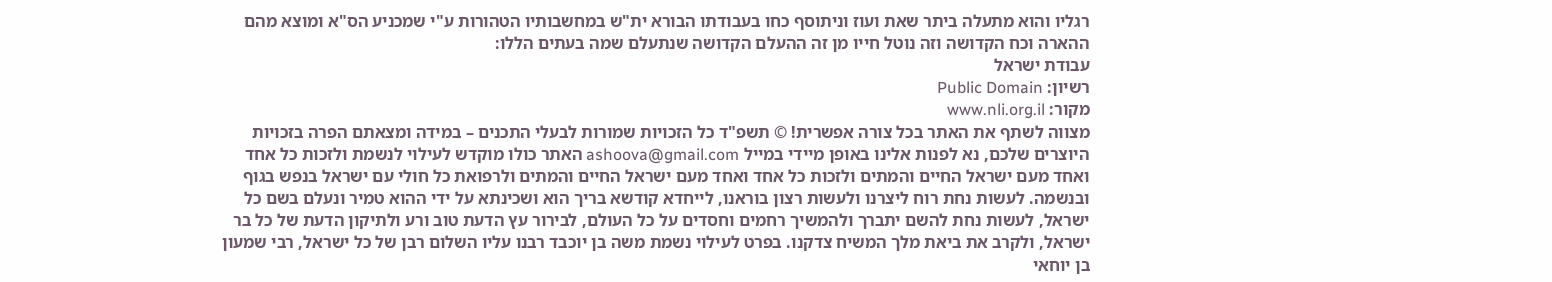רגליו והוא מתעלה ביתר שאת ועוז וניתוסף כחו בעבודתו הבורא ית"ש במחשבותיו הטהורות ע"י שמכניע הס"א ומוצא מהם ההארה וכח הקדושה וזה נוטל חייו מן זה ההעלם הקדושה שנתעלם שמה בעתים הללו:
עבודת ישראל
רשיון: Public Domain
מקור: www.nli.org.il
מצווה לשתף את האתר בכל צורה אפשרית! © תשפ"ד כל הזכויות שמורות לבעלי התכנים – במידה ומצאתם הפרה בזכויות היוצרים שלכם, נא לפנות אלינו באופן מיידי במייל ashoova@gmail.com האתר כולו מוקדש לעילוי לנשמת ולזכות כל אחד ואחד מעם ישראל החיים והמתים ולזכות כל אחד ואחד מעם ישראל החיים והמתים ולרפואת כל חולי עם ישראל בנפש בגוף ובנשמה. לעשות נחת רוח ליצרנו ולעשות רצון בוראנו, לייחדא קודשא בריך הוא ושכינתא על ידי ההוא טמיר ונעלם בשם כל ישראל, לעשות נחת להשם יתברך ולהמשיך רחמים וחסדים על כל העולם, לבירור עץ הדעת טוב ורע ולתיקון הדעת של כל בר ישראל, ולקרב את ביאת מלך המשיח צדקנו. בפרט לעילוי נשמת משה בן יוכבד רבנו עליו השלום רבן של כל ישראל, רבי שמעון בן יוחאי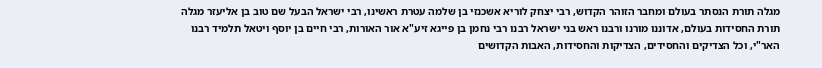מגלה תורת הנסתר בעולם ומחבר הזוהר הקדוש, רבי יצחק לוריא אשכנזי בן שלמה עטרת ראשינו, רבי ישראל הבעל שם טוב בן אליעזר מגלה תורת החסידות בעולם, אדוננו מורנו ורבנו ראש בני ישראל רבנו רבי נחמן בן פייגא זיע"א אור האורות, רבי חיים בן יוסף ויטאל תלמיד רבנו האר"י, וכל הצדיקים והחסידים, הצדיקות והחסידות, האבות הקדושים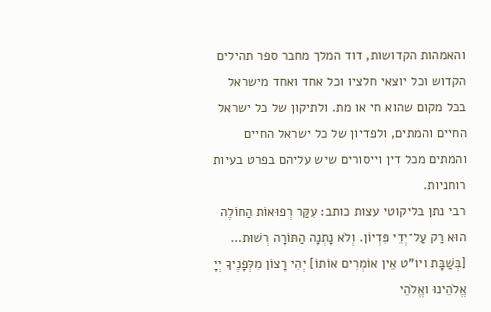והאמהות הקדושות, דוד המלך מחבר ספר תהילים הקדוש וכל יוצאי חלציו וכל אחד ואחד מישראל בכל מקום שהוא חי או מת. ולתיקון של כל ישראל החיים והמתים, ולפדיון של כל ישראל החיים והמתים מכל דין וייסורים שיש עליהם בפרט בעיות רוחניות.
רבי נתן בליקוטי עצות כותב: עִקַּר רְפוּאוֹת הַחוֹלֶה הוּא רַק עַל־יְדֵי פִּדְיוֹן. וְלֹא נָתְנָה הַתּוֹרָה רְשׁוּת…
[בְּשַׁבָּת ויו"ט אֵין אוֹמְרִים אוֹתוֹ] יְהִי רָצוֹן מִלְּפָנֶיךָ יְיָ אֱלֹהֵינוּ ואֱלֹהֵי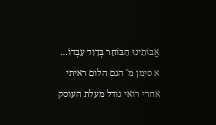אֲבוֹתֵינוּ הַבּוֹחֵר בְּדָוִד עַבְדוֹ…
א סימן מ' הגם הלום ראיתי אחרי רואי גודל מעלת העוסק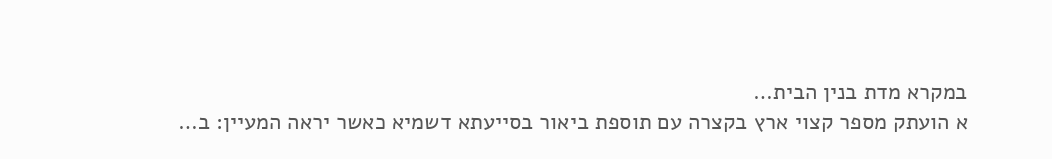במקרא מדת בנין הבית…
א הועתק מספר קצוי ארץ בקצרה עם תוספת ביאור בסייעתא דשמיא כאשר יראה המעיין: ב…